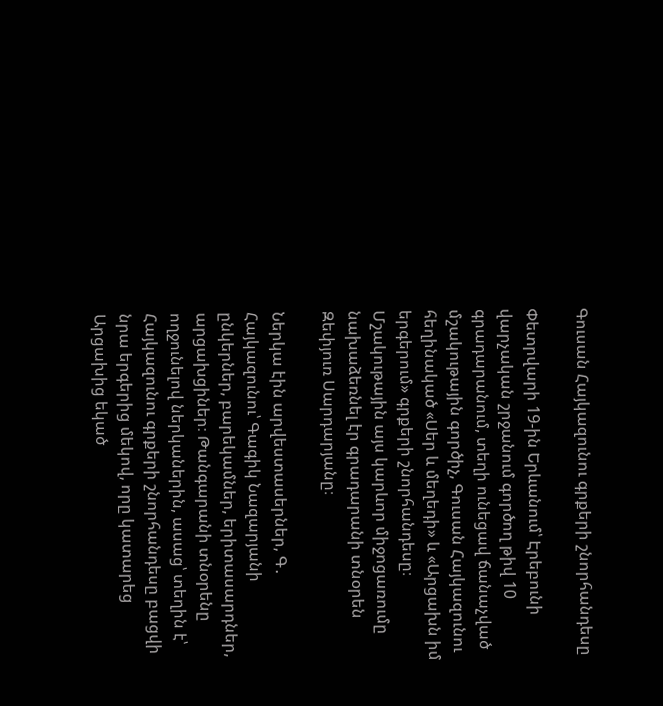Գուսան Հայկազունու գրքերի շնորհանդեսը

Փետրվարի 19-ին Երևանում՝ Էրեբունի վարչական շրջանում գործող թիվ 10 գրադարանում, տեղի ունեցավ ճանաչված մշակութային գործիչ, Գուսան Հայկազունու հեղինակած «Սեր և մեղեդի» և «Արցախն իմ երգերում» գրքերի շնորհանդեսը։ Մշակութային այս կարևոր միջոցառումը նախաձեռնել էր գրադարանի տնօրեն Զեփյուռ Սարդարյանը։

Ներկա էին արվեստասերներ, Գ․ Հայկազունու՝ Գագիկ Նազարյանի ընկերներ, բարեկամներ, երիտասարդներ, արցախցիներ։ Թանգարանի տնօրենը ողջունելով ներկաներին, ասաց՝ տեղին է՝ Հայկազունու գրքերի շնորհանդեսը բացվի նրա երգերից մեկով, որը կատարեց Արցախից եկած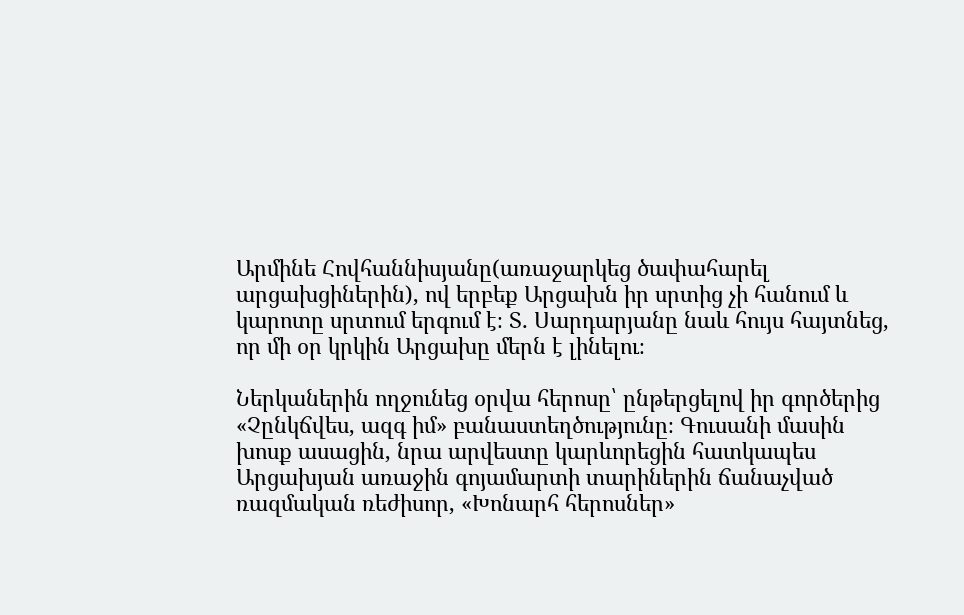Արմինե Հովհաննիսյանը(առաջարկեց ծափահարել արցախցիներին), ով երբեք Արցախն իր սրտից չի հանում և կարոտը սրտում երգում է։ Տ․ Սարդարյանը նաև հույս հայտնեց, որ մի օր կրկին Արցախը մերն է լինելու։

Ներկաներին ողջունեց օրվա հերոսը՝ ընթերցելով իր գործերից «Չընկճվես, ազգ իմ» բանաստեղծությունը։ Գուսանի մասին խոսք ասացին, նրա արվեստը կարևորեցին հատկապես Արցախյան առաջին գոյամարտի տարիներին ճանաչված ռազմական ռեժիսոր, «Խոնարհ հերոսներ»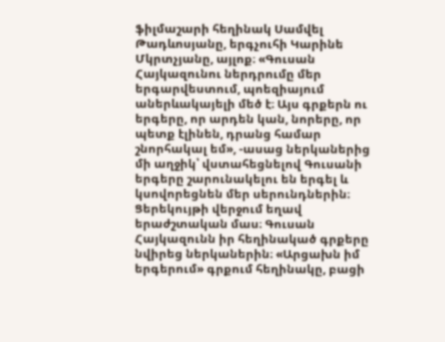ֆիլմաշարի հեղինակ Սամվել Թադևոսյանը, երգչուհի Կարինե Մկրտչյանը, այլոք։ «Գուսան Հայկազունու ներդրումը մեր երգարվեստում, պոեզիայում աներևակայելի մեծ է։ Այս գրքերն ու երգերը, որ արդեն կան, նորերը, որ պետք էլինեն, դրանց համար շնորհակալ եմ», -ասաց ներկաներից մի աղջիկ՝ վստահեցնելով Գուսանի երգերը շարունակելու են երգել և կսովորեցնեն մեր սերունդներին։ Ցերեկույթի վերջում եղավ երաժշտական մաս։ Գուսան Հայկազունն իր հեղինակած գրքերը նվիրեց ներկաներին։ «Արցախն իմ երգերում» գրքում հեղինակը, բացի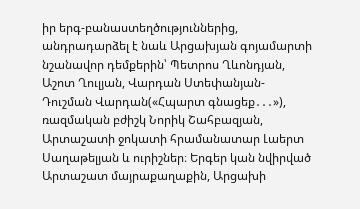իր երգ-բանաստեղծություններից, անդրադարձել է նաև Արցախյան գոյամարտի նշանավոր դեմքերին՝ Պետրոս Ղևոնդյան, Աշոտ Ղուլյան, Վարդան Ստեփանյան-Դուշման Վարդան(«Հպարտ գնացեք․․․»), ռազմական բժիշկ Նորիկ Շահբազյան, Արտաշատի ջոկատի հրամանատար Լաերտ Սաղաթելյան և ուրիշներ։ Երգեր կան նվիրված Արտաշատ մայրաքաղաքին, Արցախի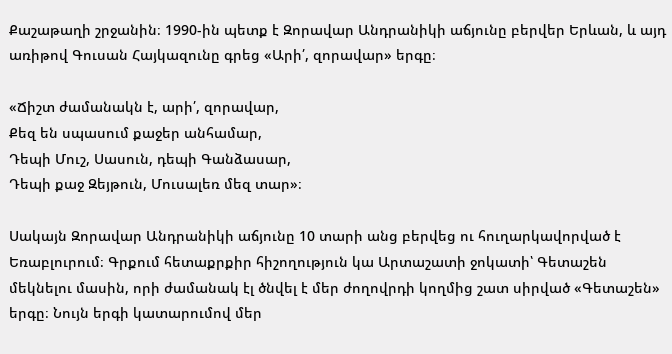Քաշաթաղի շրջանին։ 1990-ին պետք է Զորավար Անդրանիկի աճյունը բերվեր Երևան, և այդ առիթով Գուսան Հայկազունը գրեց «Արի՛, զորավար» երգը։

«Ճիշտ ժամանակն է, արի՛, զորավար,
Քեզ են սպասում քաջեր անհամար,
Դեպի Մուշ, Սասուն, դեպի Գանձասար,
Դեպի քաջ Զեյթուն, Մուսալեռ մեզ տար»։

Սակայն Զորավար Անդրանիկի աճյունը 10 տարի անց բերվեց ու հուղարկավորված է Եռաբլուրում։ Գրքում հետաքրքիր հիշողություն կա Արտաշատի ջոկատի՝ Գետաշեն մեկնելու մասին, որի ժամանակ էլ ծնվել է մեր ժողովրդի կողմից շատ սիրված «Գետաշեն» երգը։ Նույն երգի կատարումով մեր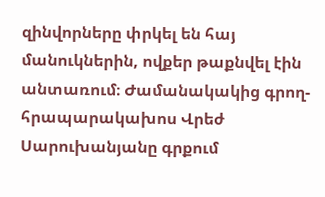զինվորները փրկել են հայ մանուկներին, ովքեր թաքնվել էին անտառում։ Ժամանակակից գրող-հրապարակախոս Վրեժ Սարուխանյանը գրքում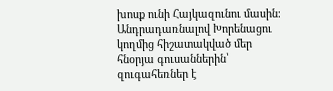խոսք ունի Հայկազունու մասին։ Անդրադառնալով Խորենացու կողմից հիշատակված մեր հնօրյա գուսաններին՝ զուգահեռներ է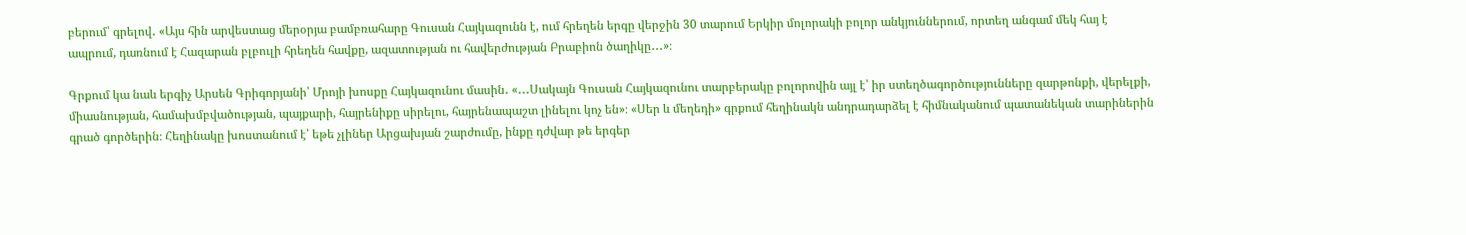բերում՝ գրելով․ «Այս հին արվեստաց մերօրյա բամբռահարը Գուսան Հայկազունն է, ում հրեղեն երգը վերջին 30 տարում Երկիր մոլորակի բոլոր անկյուններում, որտեղ անգամ մեկ հայ է ապրում, դառնում է Հազարան բլբուլի հրեղեն հավքը, ազատության ու հավերժության Բրաբիոն ծաղիկը․․․»։

Գրքում կա նաև երգիչ Արսեն Գրիգորյանի՝ Մրոյի խոսքը Հայկազունու մասին․ «․․․Սակայն Գուսան Հայկազունու տարբերակը բոլորովին այլ է՝ իր ստեղծագործությունները զարթոնքի, վերելքի, միասնության, համախմբվածության, պայքարի, հայրենիքը սիրելու, հայրենապաշտ լինելու կոչ են»։ «Սեր և մեղեդի» գրքում հեղինակն անդրադարձել է հիմնականում պատանեկան տարիներին գրած գործերին։ Հեղինակը խոստանում է՝ եթե չլիներ Արցախյան շարժումը, ինքը դժվար թե երգեր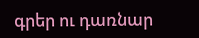գրեր ու դառնար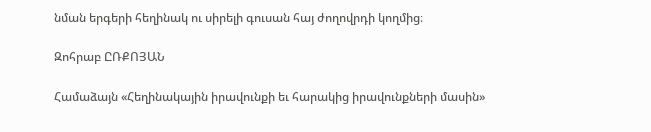նման երգերի հեղինակ ու սիրելի գուսան հայ ժողովրդի կողմից։

Զոհրաբ ԸՌՔՈՅԱՆ

Համաձայն «Հեղինակային իրավունքի եւ հարակից իրավունքների մասին»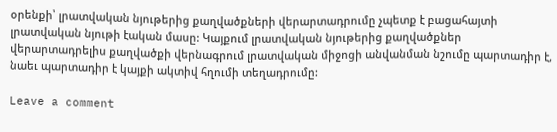օրենքի՝ լրատվական նյութերից քաղվածքների վերարտադրումը չպետք է բացահայտի լրատվական նյութի էական մասը: Կայքում լրատվական նյութերից քաղվածքներ վերարտադրելիս քաղվածքի վերնագրում լրատվական միջոցի անվանման նշումը պարտադիր է, նաեւ պարտադիր է կայքի ակտիվ հղումի տեղադրումը:

Leave a comment